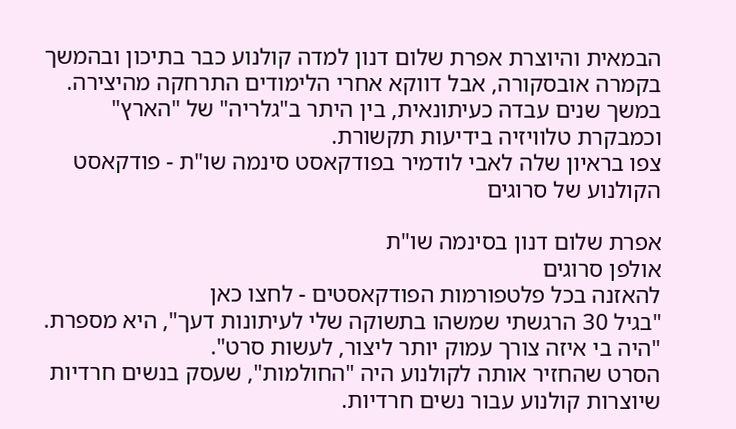הבמאית והיוצרת אפרת שלום דנון למדה קולנוע כבר בתיכון ובהמשך בקמרה אובסקורה, אבל דווקא אחרי הלימודים התרחקה מהיצירה. במשך שנים עבדה כעיתונאית, בין היתר ב"גלריה" של "הארץ" וכמבקרת טלוויזיה בידיעות תקשורת.
צפו בראיון שלה לאבי לודמיר בפודקאסט סינמה שו"ת - פודקאסט הקולנוע של סרוגים

אפרת שלום דנון בסינמה שו"ת
אולפן סרוגים
להאזנה בכל פלטפורמות הפודקאסטים - לחצו כאן
"בגיל 30 הרגשתי שמשהו בתשוקה שלי לעיתונות דעך", היא מספרת. "היה בי איזה צורך עמוק יותר ליצור, לעשות סרט".
הסרט שהחזיר אותה לקולנוע היה "החולמות", שעסק בנשים חרדיות שיוצרות קולנוע עבור נשים חרדיות.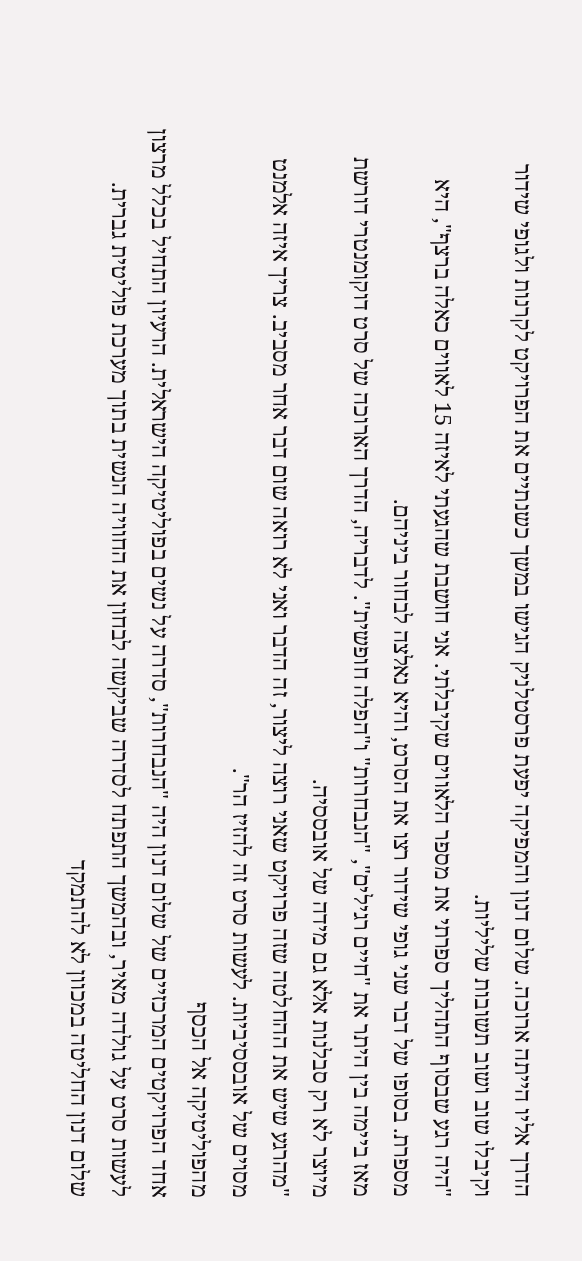הדרך אליו הייתה ארוכה. שלום דנון והמפיקה יפעת פרסטלניק הגישו במשך כשנתיים את הפרויקט לקרנות ולגופי שידור וקיבלו שוב ושוב תשובות שליליות.
"היה רגע שבסוף התהליך ספרתי את מספר הלאווים שקיבלתי. אני חושבת שהגעתי לאיזה 15 לאווים כאלה ברצף", היא מספרת. בסופו של דבר שני גופי שידור רצו את הסרט, והיא נאלצה לבחור ביניהם.
מאז ביימה בין היתר את "חיים רגילים", "הנבחרות" ו"הפלה חופשית". לדבריה, הדרך הארוכה של סרט דוקומנטרי דורשת מיוצר לא רק סבלנות אלא גם מידה של אובססיה.
"מהרגע שיש את ההחלטה שזה פרויקט שאני רוצה ליצור, זה הדבר ואני לא רואה שום דבר אחר מסביב. צריך איזה אלמנט מסוים של אובססיביות. לעשות סרט זה להזיז הר".
מהפוליטיקה אל הכסף
אחד הפרויקטים המרכזיים של שלום דנון היה "הנבחרות", סדרה על נשים בפוליטיקה הישראלית. הרעיון התחיל בכלל מרצון לעשות סרט על גולדה מאיר, ובהמשך התפתח לסדרה שביקשה לבחון את החוויה הנשית בתוך מערכת פוליטית גברית.
שלום דנון החליטה במכוון לא להתמקד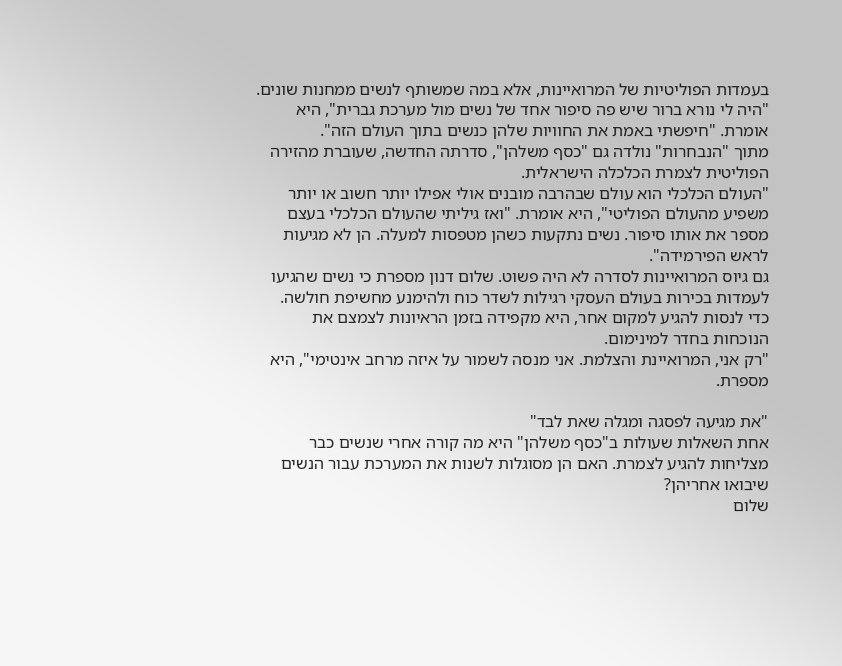בעמדות הפוליטיות של המרואיינות, אלא במה שמשותף לנשים ממחנות שונים. "היה לי נורא ברור שיש פה סיפור אחד של נשים מול מערכת גברית", היא אומרת. "חיפשתי באמת את החוויות שלהן כנשים בתוך העולם הזה".
מתוך "הנבחרות" נולדה גם "כסף משלהן", סדרתה החדשה, שעוברת מהזירה הפוליטית לצמרת הכלכלה הישראלית.
"העולם הכלכלי הוא עולם שבהרבה מובנים אולי אפילו יותר חשוב או יותר משפיע מהעולם הפוליטי", היא אומרת. "ואז גיליתי שהעולם הכלכלי בעצם מספר את אותו סיפור. נשים נתקעות כשהן מטפסות למעלה. הן לא מגיעות לראש הפירמידה".
גם גיוס המרואיינות לסדרה לא היה פשוט. שלום דנון מספרת כי נשים שהגיעו לעמדות בכירות בעולם העסקי רגילות לשדר כוח ולהימנע מחשיפת חולשה. כדי לנסות להגיע למקום אחר, היא מקפידה בזמן הראיונות לצמצם את הנוכחות בחדר למינימום.
"רק אני, המרואיינת והצלמת. אני מנסה לשמור על איזה מרחב אינטימי", היא מספרת.

"את מגיעה לפסגה ומגלה שאת לבד"
אחת השאלות שעולות ב"כסף משלהן" היא מה קורה אחרי שנשים כבר מצליחות להגיע לצמרת. האם הן מסוגלות לשנות את המערכת עבור הנשים שיבואו אחריהן?
שלום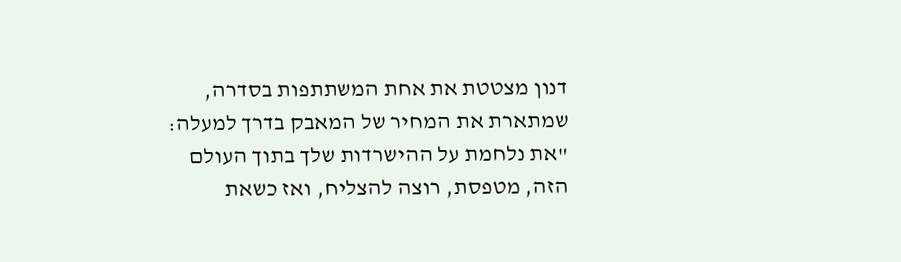דנון מצטטת את אחת המשתתפות בסדרה, שמתארת את המחיר של המאבק בדרך למעלה: "את נלחמת על ההישרדות שלך בתוך העולם הזה, מטפסת, רוצה להצליח, ואז כשאת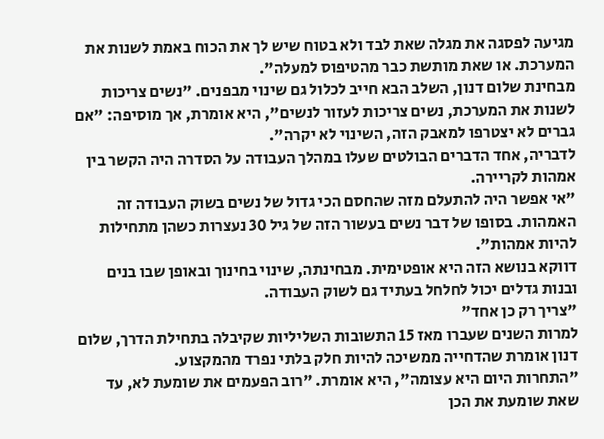מגיעה לפסגה את מגלה שאת לבד ולא בטוח שיש לך את הכוח באמת לשנות את המערכת. או שאת מותשת כבר מהטיפוס למעלה".
מבחינת שלום דנון, השלב הבא חייב לכלול גם שינוי מבפנים. "נשים צריכות לשנות את המערכת, נשים צריכות לעזור לנשים", היא אומרת, אך מוסיפה: "אם גברים לא יצטרפו למאבק הזה, השינוי לא יקרה".
לדבריה, אחד הדברים הבולטים שעלו במהלך העבודה על הסדרה היה הקשר בין אמהות לקריירה.
"אי אפשר היה להתעלם מזה שהחסם הכי גדול של נשים בשוק העבודה זה האמהות. בסופו של דבר נשים בעשור הזה של גיל 30 נעצרות כשהן מתחילות להיות אמהות".
דווקא בנושא הזה היא אופטימית. מבחינתה, שינוי בחינוך ובאופן שבו בנים ובנות גדלים יכול לחלחל בעתיד גם לשוק העבודה.
"צריך רק כן אחד"
למרות השנים שעברו מאז 15 התשובות השליליות שקיבלה בתחילת הדרך, שלום דנון אומרת שהדחייה ממשיכה להיות חלק בלתי נפרד מהמקצוע.
"התחרות היום היא עצומה", היא אומרת. "רוב הפעמים את שומעת לא, עד שאת שומעת את הכן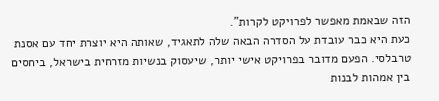הזה שבאמת מאפשר לפרויקט לקרות".
כעת היא כבר עובדת על הסדרה הבאה שלה לתאגיד, שאותה היא יוצרת יחד עם אסנת טרבלסי. הפעם מדובר בפרויקט אישי יותר, שיעסוק בנשיות מזרחית בישראל, ביחסים בין אמהות לבנות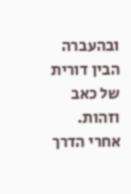ובהעברה הבין דורית של כאב וזהות. אחרי הדרך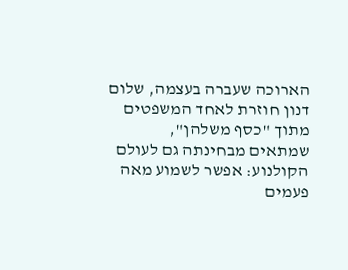הארוכה שעברה בעצמה, שלום דנון חוזרת לאחד המשפטים מתוך "כסף משלהן", שמתאים מבחינתה גם לעולם הקולנוע: אפשר לשמוע מאה פעמים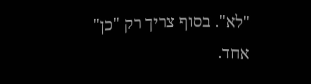"לא". בסוף צריך רק "כן" אחד.